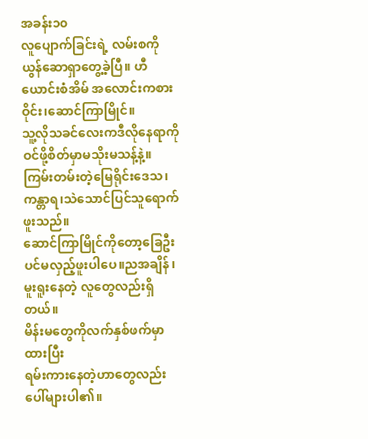အခန်း၁၀
လူပျောက်ခြင်းရဲ့ လမ်းစကို ယွန်ဆောရှာတွေ့ခဲ့ပြီ။ ဟီယောင်းစံအိမ် အလောင်းကစားဝိုင်း၊ဆောင်ကြာမြိုင်။
သူ့လိုသခင်လေးကဒီလိုနေရာကိုဝင်ဖို့စိတ်မှာမသိုးမသန့်နဲ့။ ကြမ်းတမ်းတဲ့မြေရိုင်းဒေသ၊ကန္တာရ၊သဲသောင်ပြင်သူရောက်ဖူးသည်။
ဆောင်ကြာမြိုင်ကိုတော့ခြေဦးပင်မလှည့်ဖူးပါပေ။ညအချိန် ၊ မူးရူးနေတဲ့ လူတွေလည်းရှိတယ်။
မိန်းမတွေကိုလက်နှစ်ဖက်မှာထားပြီး
ရမ်းကားနေတဲ့ဟာတွေလည်းပေါ်များပါ၏။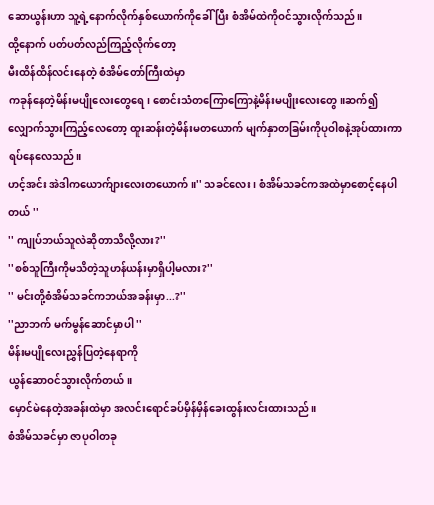ဆောယွန်းဟာ သူ့ရဲ့နောက်လိုက်နှစ်ယောက်ကိုခေါ်ပြီး စံအိမ်ထဲကိုဝင်သွားလိုက်သည်။
ထို့နောက် ပတ်ပတ်လည်ကြည့်လိုက်တော့
မီးထိန်ထိန်လင်းနေတဲ့ စံအိမ်တော်ကြီးထဲမှာ
ကခုန်နေတဲ့မိန်းမပျိုလေးတွေရေ၊ စောင်းသံတကြောကြောနဲ့မိန်းမပျိုးလေးတွေ ။ဆက်၍လျှောက်သွားကြည့်လေတော့ ထူးဆန်းတဲ့မိန်းမတယောက် မျက်နှာတခြမ်းကိုပုဝါစနဲ့အုပ်ထားကာရပ်နေလေသည်။
ဟင့်အင်း အဲဒါကယောက်ျားလေးတယောက်။'' သခင်လေး ၊ စံအိမ်သခင်ကအထဲမှာစောင့်နေပါတယ် ''
'' ကျုပ်ဘယ်သူလဲဆိုတာသိလို့လား?''
''စစ်သူကြီးကိုမသိတဲ့သူဟန်ယန်းမှာရှိပါ့မလား?''
'' မင်းတို့စံအိမ်သခင်ကဘယ်အခန်းမှာ...?''
''ညာဘက် မက်မွန်ဆောင်မှာပါ ''
မိန်းမပျိုလေးညွှန်ပြတဲ့နေရာကို
ယွန်ဆောဝင်သွားလိုက်တယ်။
မှောင်မဲနေတဲ့အခန်းထဲမှာ အလင်းရောင်ခပ်မှိန်မှိန်ခေးထွန်းလင်းထားသည်။
စံအိမ်သခင်မှာ ဇာပုဝါတခု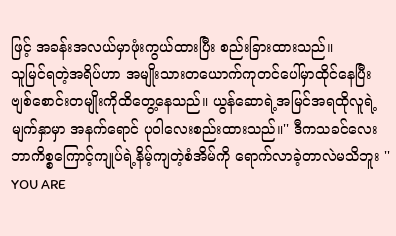ဖြင့် အခန်းအလယ်မှာဖုံးကွယ်ထားပြီး စည်းခြားထားသည်။
သူမြင်ရတဲ့အရိပ်ဟာ အမျိုးသားတယောက်ကုတင်ပေါ်မှာထိုင်နေပြီး ဗျစ်စောင်းတမျိုးကိုထိတွေ့နေသည်။ ယွန်ဆောရဲ့အမြင်အရထိုလူရဲ့မျက်နှာမှာ အနက်ရောင် ပုဝါလေးစည်းထားသည်။'' ဒီကသခင်လေး ဘာကိစ္စကြောင့်ကျုပ်ရဲ့နိမ့်ကျတဲ့စံအိမ်ကို ရောက်လာခဲ့တာလဲမသိဘူး ''
YOU ARE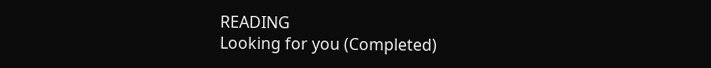READING
Looking for you (Completed)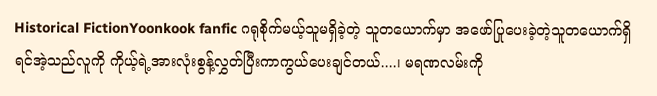Historical FictionYoonkook fanfic ဂရုစိုက်မယ့်သူမရှိခဲ့တဲ့ သူတယောက်မှာ အဖော်ပြုပေးခဲ့တဲ့သူတယောက်ရှိရင်အဲ့သည်လူကို ကိုယ့်ရဲ့အားလုံးစွန့်လွှတ်ပြီးကာကွယ်ပေးချင်တယ်....၊ မရဏလမ်းကို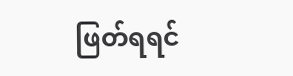ဖြတ်ရရင်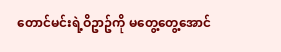တောင်မင်းရဲ့ဝိဥာဥ်ကို မတွေ့တွေ့အောင်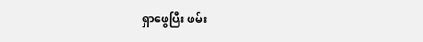ရှာဖွေပြီး ဖမ်း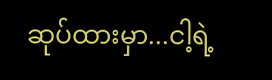ဆုပ်ထားမှာ...ငါ့ရဲ့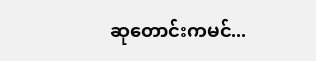ဆုတောင်းကမင်...